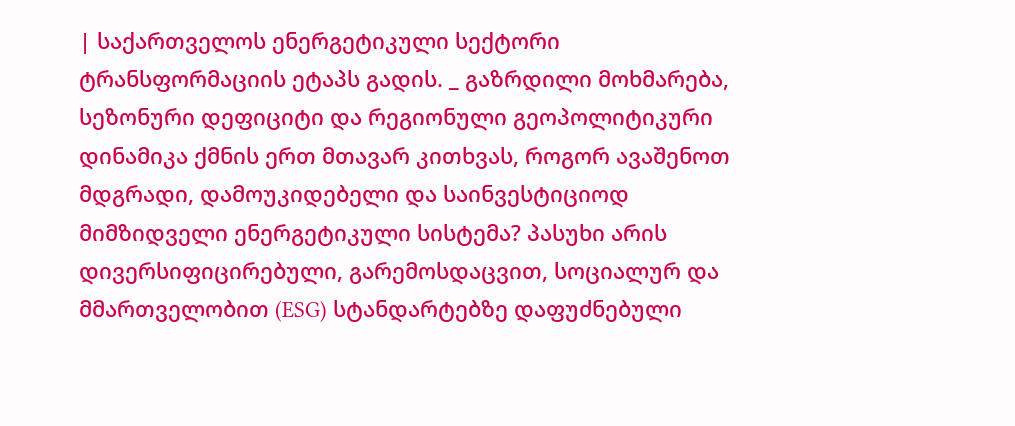| საქართველოს ენერგეტიკული სექტორი ტრანსფორმაციის ეტაპს გადის. _ გაზრდილი მოხმარება, სეზონური დეფიციტი და რეგიონული გეოპოლიტიკური დინამიკა ქმნის ერთ მთავარ კითხვას, როგორ ავაშენოთ მდგრადი, დამოუკიდებელი და საინვესტიციოდ მიმზიდველი ენერგეტიკული სისტემა? პასუხი არის დივერსიფიცირებული, გარემოსდაცვით, სოციალურ და მმართველობით (ESG) სტანდარტებზე დაფუძნებული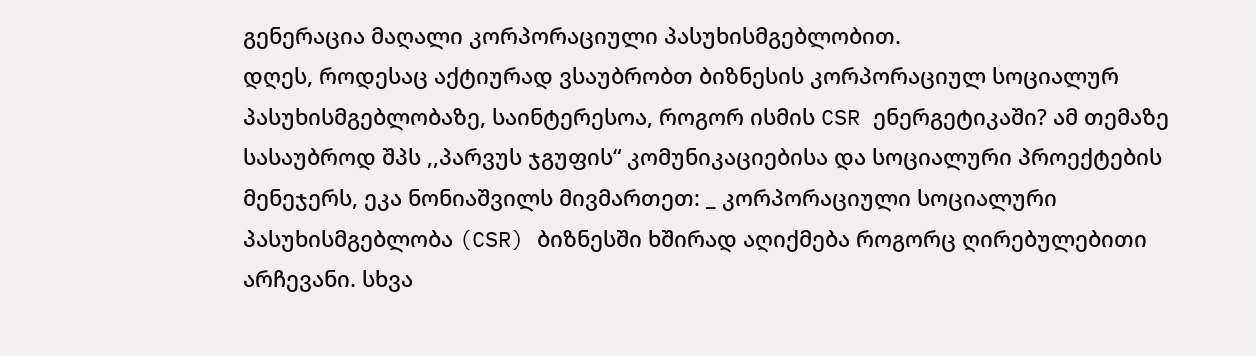გენერაცია მაღალი კორპორაციული პასუხისმგებლობით.
დღეს, როდესაც აქტიურად ვსაუბრობთ ბიზნესის კორპორაციულ სოციალურ პასუხისმგებლობაზე, საინტერესოა, როგორ ისმის CSR ენერგეტიკაში? ამ თემაზე სასაუბროდ შპს ,,პარვუს ჯგუფის“ კომუნიკაციებისა და სოციალური პროექტების მენეჯერს, ეკა ნონიაშვილს მივმართეთ: _ კორპორაციული სოციალური პასუხისმგებლობა (CSR) ბიზნესში ხშირად აღიქმება როგორც ღირებულებითი არჩევანი. სხვა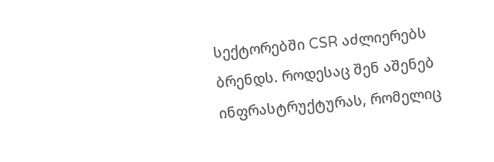სექტორებში CSR აძლიერებს ბრენდს. როდესაც შენ აშენებ ინფრასტრუქტურას, რომელიც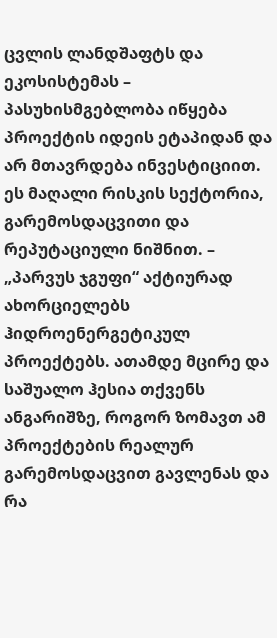ცვლის ლანდშაფტს და ეკოსისტემას – პასუხისმგებლობა იწყება პროექტის იდეის ეტაპიდან და არ მთავრდება ინვესტიციით. ეს მაღალი რისკის სექტორია, გარემოსდაცვითი და რეპუტაციული ნიშნით. – „პარვუს ჯგუფი“ აქტიურად ახორციელებს ჰიდროენერგეტიკულ პროექტებს. ათამდე მცირე და საშუალო ჰესია თქვენს ანგარიშზე, როგორ ზომავთ ამ პროექტების რეალურ გარემოსდაცვით გავლენას და რა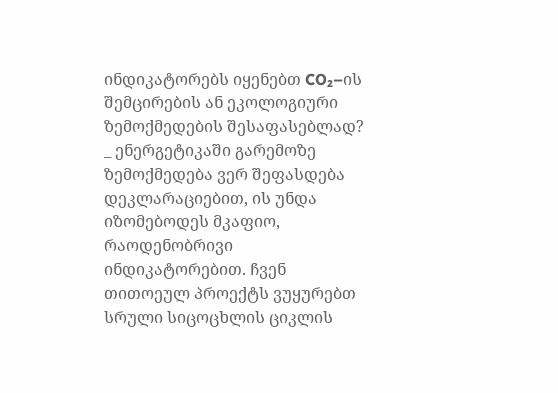ინდიკატორებს იყენებთ CO₂–ის შემცირების ან ეკოლოგიური ზემოქმედების შესაფასებლად? _ ენერგეტიკაში გარემოზე ზემოქმედება ვერ შეფასდება დეკლარაციებით, ის უნდა იზომებოდეს მკაფიო, რაოდენობრივი ინდიკატორებით. ჩვენ თითოეულ პროექტს ვუყურებთ სრული სიცოცხლის ციკლის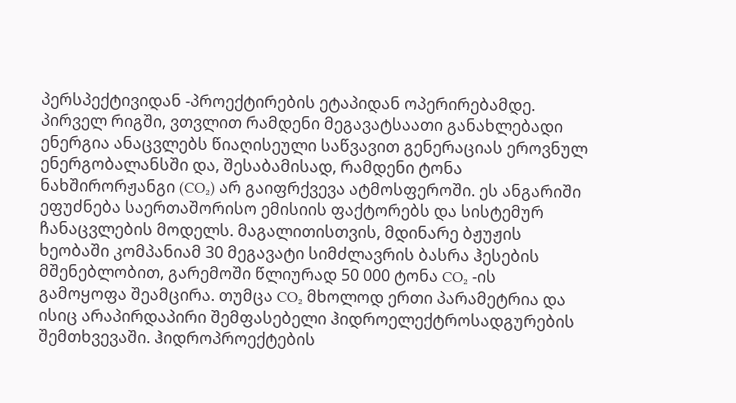პერსპექტივიდან -პროექტირების ეტაპიდან ოპერირებამდე. პირველ რიგში, ვთვლით რამდენი მეგავატსაათი განახლებადი ენერგია ანაცვლებს წიაღისეული საწვავით გენერაციას ეროვნულ ენერგობალანსში და, შესაბამისად, რამდენი ტონა ნახშირორჟანგი (CO₂) არ გაიფრქვევა ატმოსფეროში. ეს ანგარიში ეფუძნება საერთაშორისო ემისიის ფაქტორებს და სისტემურ ჩანაცვლების მოდელს. მაგალითისთვის, მდინარე ბჟუჟის ხეობაში კომპანიამ 30 მეგავატი სიმძლავრის ბასრა ჰესების მშენებლობით, გარემოში წლიურად 50 000 ტონა CO₂ -ის გამოყოფა შეამცირა. თუმცა CO₂ მხოლოდ ერთი პარამეტრია და ისიც არაპირდაპირი შემფასებელი ჰიდროელექტროსადგურების შემთხვევაში. ჰიდროპროექტების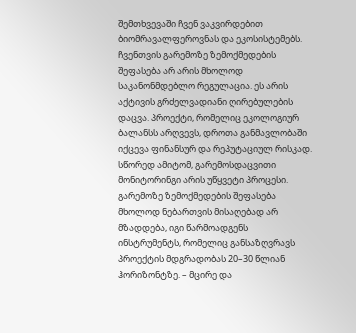შემთხვევაში ჩვენ ვაკვირდებით ბიომრავალფეროვნას და ეკოსისტემებს. ჩვენთვის გარემოზე ზემოქმედების შეფასება არ არის მხოლოდ საკანონმდებლო რეგულაცია. ეს არის აქტივის გრძელვადიანი ღირებულების დაცვა. პროექტი, რომელიც ეკოლოგიურ ბალანსს არღვევს, დროთა განმავლობაში იქცევა ფინანსურ და რეპუტაციულ რისკად. სწორედ ამიტომ, გარემოსდაცვითი მონიტორინგი არის უწყვეტი პროცესი. გარემოზე ზემოქმედების შეფასება მხოლოდ ნებართვის მისაღებად არ მზადდება, იგი წარმოადგენს ინსტრუმენტს, რომელიც განსაზღვრავს პროექტის მდგრადობას 20–30 წლიან ჰორიზონტზე. – მცირე და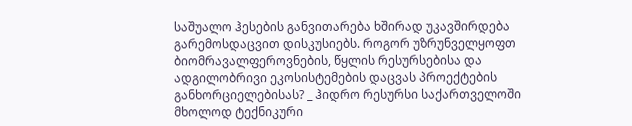საშუალო ჰესების განვითარება ხშირად უკავშირდება გარემოსდაცვით დისკუსიებს. როგორ უზრუნველყოფთ ბიომრავალფეროვნების, წყლის რესურსებისა და ადგილობრივი ეკოსისტემების დაცვას პროექტების განხორციელებისას? _ ჰიდრო რესურსი საქართველოში მხოლოდ ტექნიკური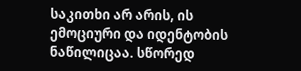საკითხი არ არის, ის ემოციური და იდენტობის ნაწილიცაა. სწორედ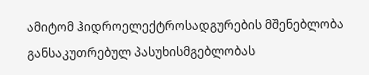ამიტომ ჰიდროელექტროსადგურების მშენებლობა განსაკუთრებულ პასუხისმგებლობას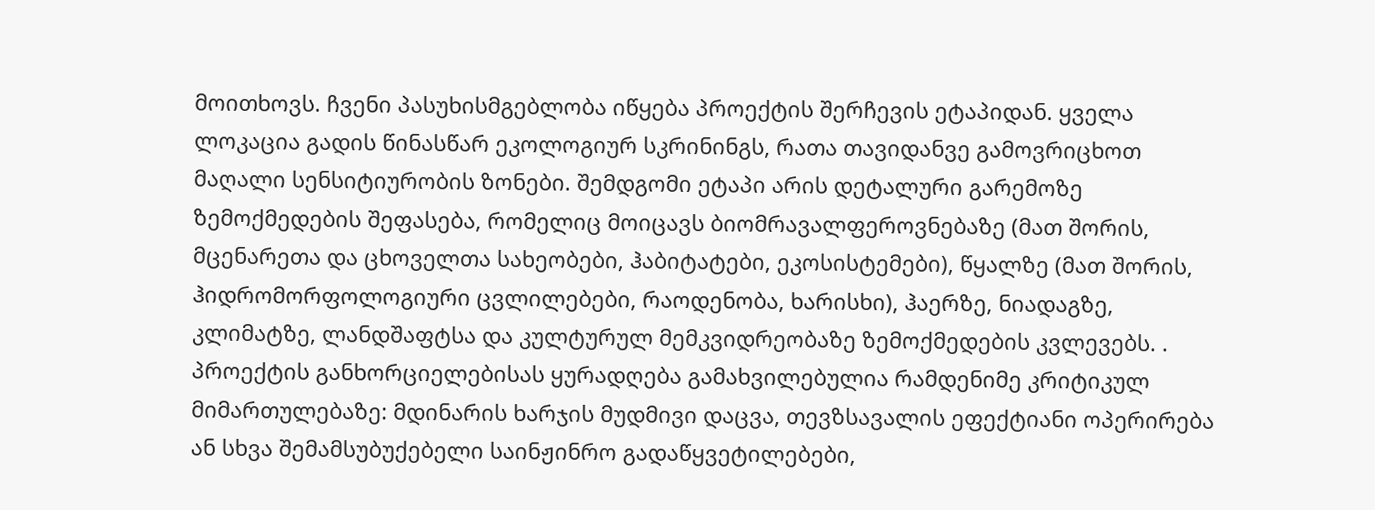მოითხოვს. ჩვენი პასუხისმგებლობა იწყება პროექტის შერჩევის ეტაპიდან. ყველა ლოკაცია გადის წინასწარ ეკოლოგიურ სკრინინგს, რათა თავიდანვე გამოვრიცხოთ მაღალი სენსიტიურობის ზონები. შემდგომი ეტაპი არის დეტალური გარემოზე ზემოქმედების შეფასება, რომელიც მოიცავს ბიომრავალფეროვნებაზე (მათ შორის, მცენარეთა და ცხოველთა სახეობები, ჰაბიტატები, ეკოსისტემები), წყალზე (მათ შორის, ჰიდრომორფოლოგიური ცვლილებები, რაოდენობა, ხარისხი), ჰაერზე, ნიადაგზე, კლიმატზე, ლანდშაფტსა და კულტურულ მემკვიდრეობაზე ზემოქმედების კვლევებს. . პროექტის განხორციელებისას ყურადღება გამახვილებულია რამდენიმე კრიტიკულ მიმართულებაზე: მდინარის ხარჯის მუდმივი დაცვა, თევზსავალის ეფექტიანი ოპერირება ან სხვა შემამსუბუქებელი საინჟინრო გადაწყვეტილებები,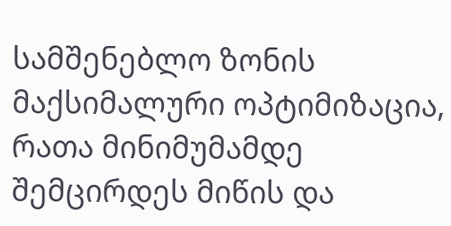სამშენებლო ზონის მაქსიმალური ოპტიმიზაცია, რათა მინიმუმამდე შემცირდეს მიწის და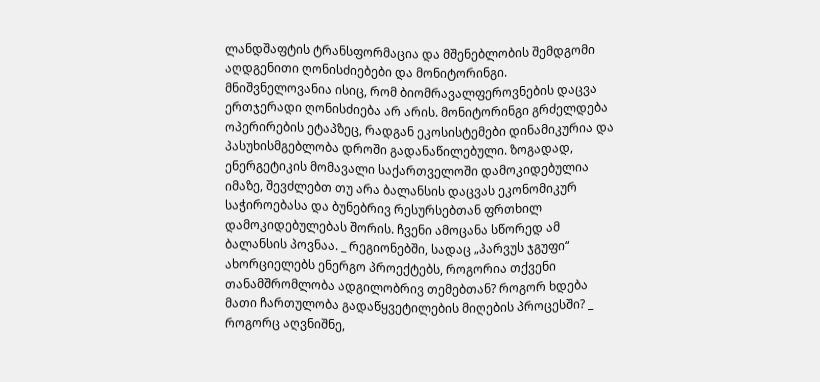ლანდშაფტის ტრანსფორმაცია და მშენებლობის შემდგომი აღდგენითი ღონისძიებები და მონიტორინგი. მნიშვნელოვანია ისიც, რომ ბიომრავალფეროვნების დაცვა ერთჯერადი ღონისძიება არ არის. მონიტორინგი გრძელდება ოპერირების ეტაპზეც, რადგან ეკოსისტემები დინამიკურია და პასუხისმგებლობა დროში გადანაწილებული. ზოგადად, ენერგეტიკის მომავალი საქართველოში დამოკიდებულია იმაზე, შევძლებთ თუ არა ბალანსის დაცვას ეკონომიკურ საჭიროებასა და ბუნებრივ რესურსებთან ფრთხილ დამოკიდებულებას შორის. ჩვენი ამოცანა სწორედ ამ ბალანსის პოვნაა. _ რეგიონებში, სადაც „პარვუს ჯგუფი“ ახორციელებს ენერგო პროექტებს, როგორია თქვენი თანამშრომლობა ადგილობრივ თემებთან? როგორ ხდება მათი ჩართულობა გადაწყვეტილების მიღების პროცესში? _ როგორც აღვნიშნე,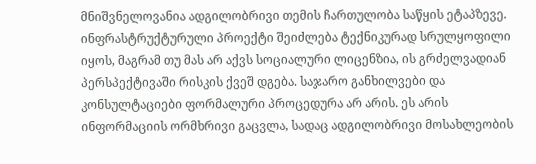მნიშვნელოვანია ადგილობრივი თემის ჩართულობა საწყის ეტაპზევე. ინფრასტრუქტურული პროექტი შეიძლება ტექნიკურად სრულყოფილი იყოს, მაგრამ თუ მას არ აქვს სოციალური ლიცენზია, ის გრძელვადიან პერსპექტივაში რისკის ქვეშ დგება. საჯარო განხილვები და კონსულტაციები ფორმალური პროცედურა არ არის. ეს არის ინფორმაციის ორმხრივი გაცვლა, სადაც ადგილობრივი მოსახლეობის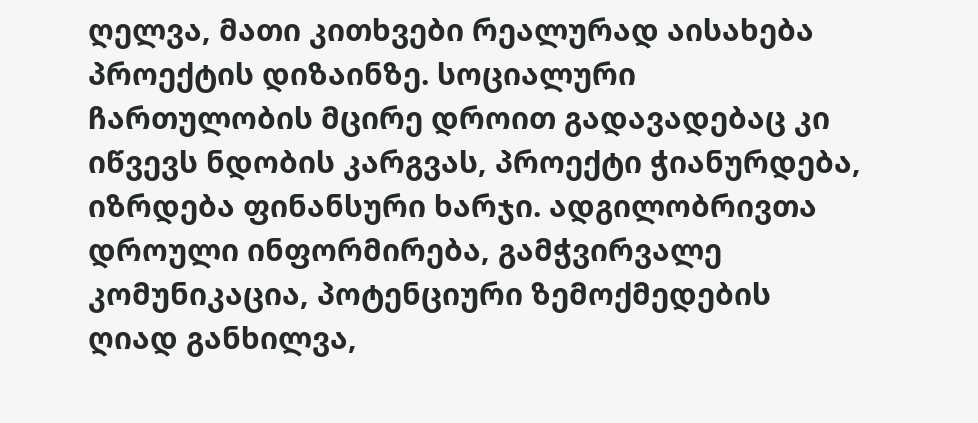ღელვა, მათი კითხვები რეალურად აისახება პროექტის დიზაინზე. სოციალური ჩართულობის მცირე დროით გადავადებაც კი იწვევს ნდობის კარგვას, პროექტი ჭიანურდება, იზრდება ფინანსური ხარჯი. ადგილობრივთა დროული ინფორმირება, გამჭვირვალე კომუნიკაცია, პოტენციური ზემოქმედების ღიად განხილვა,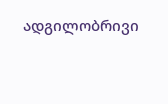ადგილობრივი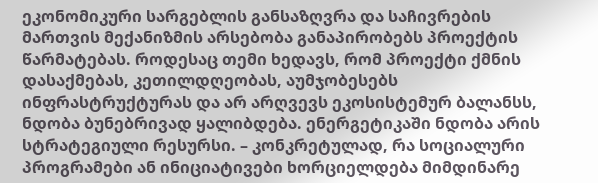ეკონომიკური სარგებლის განსაზღვრა და საჩივრების მართვის მექანიზმის არსებობა განაპირობებს პროექტის წარმატებას. როდესაც თემი ხედავს, რომ პროექტი ქმნის დასაქმებას, კეთილდღეობას, აუმჯობესებს ინფრასტრუქტურას და არ არღვევს ეკოსისტემურ ბალანსს, ნდობა ბუნებრივად ყალიბდება. ენერგეტიკაში ნდობა არის სტრატეგიული რესურსი. – კონკრეტულად, რა სოციალური პროგრამები ან ინიციატივები ხორციელდება მიმდინარე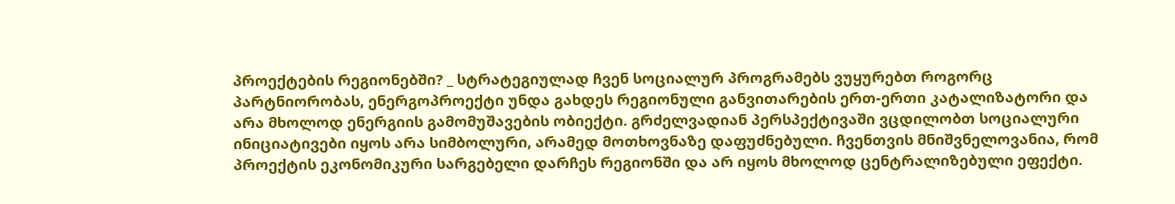პროექტების რეგიონებში? _ სტრატეგიულად ჩვენ სოციალურ პროგრამებს ვუყურებთ როგორც პარტნიორობას, ენერგოპროექტი უნდა გახდეს რეგიონული განვითარების ერთ-ერთი კატალიზატორი და არა მხოლოდ ენერგიის გამომუშავების ობიექტი. გრძელვადიან პერსპექტივაში ვცდილობთ სოციალური ინიციატივები იყოს არა სიმბოლური, არამედ მოთხოვნაზე დაფუძნებული. ჩვენთვის მნიშვნელოვანია, რომ პროექტის ეკონომიკური სარგებელი დარჩეს რეგიონში და არ იყოს მხოლოდ ცენტრალიზებული ეფექტი.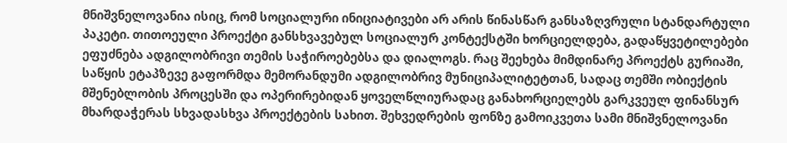მნიშვნელოვანია ისიც, რომ სოციალური ინიციატივები არ არის წინასწარ განსაზღვრული სტანდარტული პაკეტი. თითოეული პროექტი განსხვავებულ სოციალურ კონტექსტში ხორციელდება, გადაწყვეტილებები ეფუძნება ადგილობრივი თემის საჭიროებებსა და დიალოგს. რაც შეეხება მიმდინარე პროექტს გურიაში, საწყის ეტაპზევე გაფორმდა მემორანდუმი ადგილობრივ მუნიციპალიტეტთან, სადაც თემში ობიექტის მშენებლობის პროცესში და ოპერირებიდან ყოველწლიურადაც განახორციელებს გარკვეულ ფინანსურ მხარდაჭერას სხვადასხვა პროექტების სახით. შეხვედრების ფონზე გამოიკვეთა სამი მნიშვნელოვანი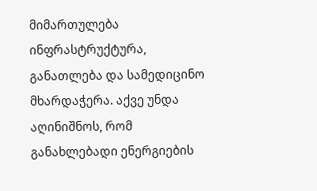მიმართულება ინფრასტრუქტურა, განათლება და სამედიცინო მხარდაჭერა. აქვე უნდა აღინიშნოს, რომ განახლებადი ენერგიების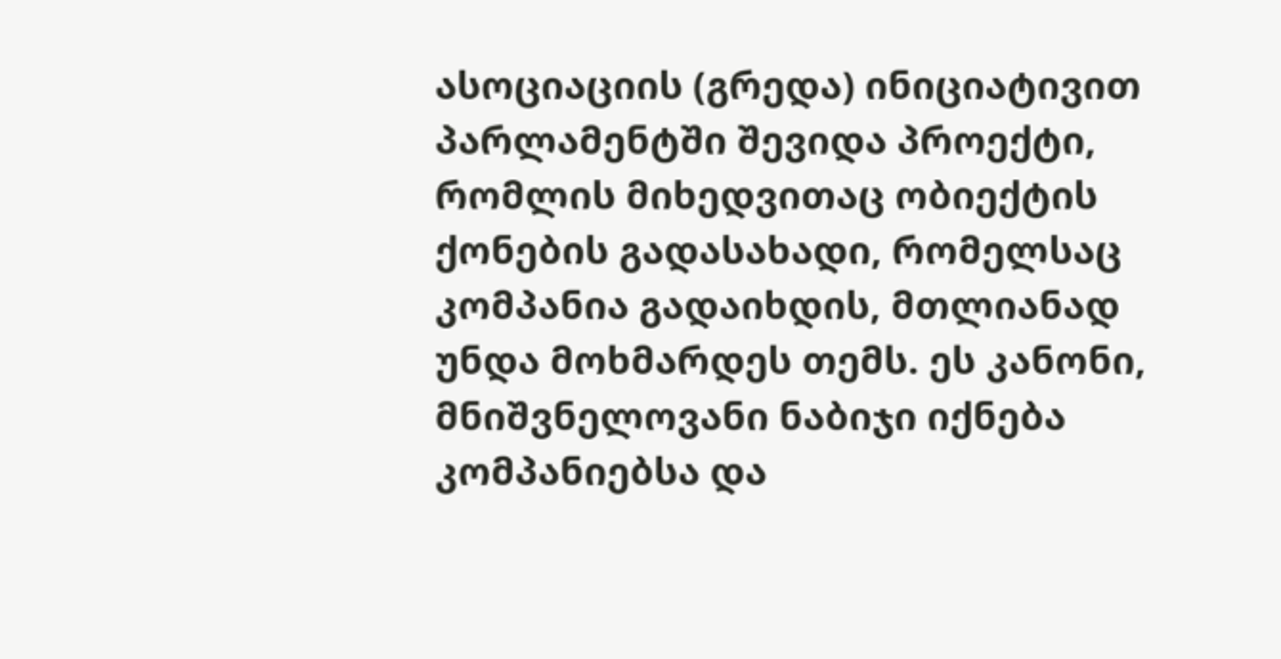ასოციაციის (გრედა) ინიციატივით პარლამენტში შევიდა პროექტი, რომლის მიხედვითაც ობიექტის ქონების გადასახადი, რომელსაც კომპანია გადაიხდის, მთლიანად უნდა მოხმარდეს თემს. ეს კანონი, მნიშვნელოვანი ნაბიჯი იქნება კომპანიებსა და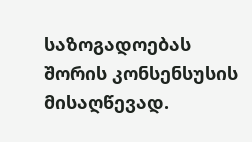საზოგადოებას შორის კონსენსუსის მისაღწევად.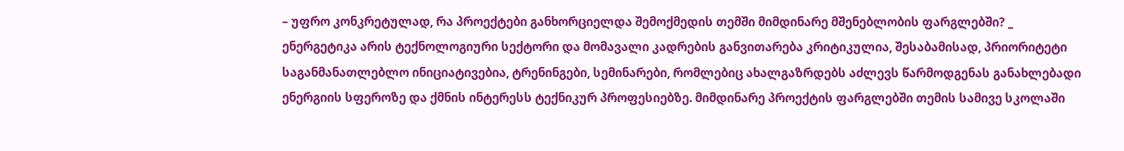– უფრო კონკრეტულად, რა პროექტები განხორციელდა შემოქმედის თემში მიმდინარე მშენებლობის ფარგლებში? _ ენერგეტიკა არის ტექნოლოგიური სექტორი და მომავალი კადრების განვითარება კრიტიკულია, შესაბამისად, პრიორიტეტი საგანმანათლებლო ინიციატივებია, ტრენინგები, სემინარები, რომლებიც ახალგაზრდებს აძლევს წარმოდგენას განახლებადი ენერგიის სფეროზე და ქმნის ინტერესს ტექნიკურ პროფესიებზე. მიმდინარე პროექტის ფარგლებში თემის სამივე სკოლაში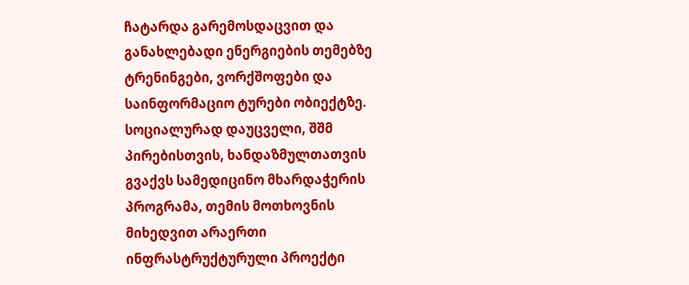ჩატარდა გარემოსდაცვით და განახლებადი ენერგიების თემებზე ტრენინგები, ვორქშოფები და საინფორმაციო ტურები ობიექტზე. სოციალურად დაუცველი, შშმ პირებისთვის, ხანდაზმულთათვის გვაქვს სამედიცინო მხარდაჭერის პროგრამა, თემის მოთხოვნის მიხედვით არაერთი ინფრასტრუქტურული პროექტი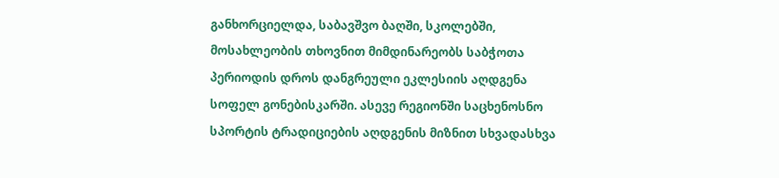განხორციელდა, საბავშვო ბაღში, სკოლებში, მოსახლეობის თხოვნით მიმდინარეობს საბჭოთა პერიოდის დროს დანგრეული ეკლესიის აღდგენა სოფელ გონებისკარში. ასევე რეგიონში საცხენოსნო სპორტის ტრადიციების აღდგენის მიზნით სხვადასხვა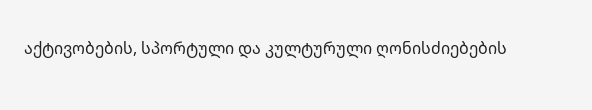აქტივობების, სპორტული და კულტურული ღონისძიებების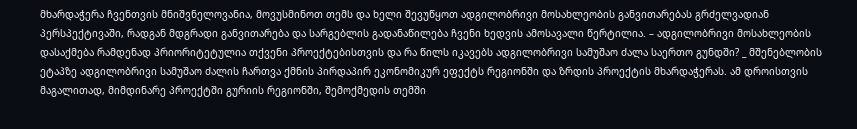მხარდაჭერა ჩვენთვის მნიშვნელოვანია, მოვუსმინოთ თემს და ხელი შევუწყოთ ადგილობრივი მოსახლეობის განვითარებას გრძელვადიან პერსპექტივაში, რადგან მდგრადი განვითარება და სარგებლის გადანაწილება ჩვენი ხედვის ამოსავალი წერტილია. – ადგილობრივი მოსახლეობის დასაქმება რამდენად პრიორიტეტულია თქვენი პროექტებისთვის და რა წილს იკავებს ადგილობრივი სამუშაო ძალა საერთო გუნდში? _ მშენებლობის ეტაპზე ადგილობრივი სამუშაო ძალის ჩართვა ქმნის პირდაპირ ეკონომიკურ ეფექტს რეგიონში და ზრდის პროექტის მხარდაჭერას. ამ დროისთვის მაგალითად, მიმდინარე პროექტში გურიის რეგიონში, შემოქმედის თემში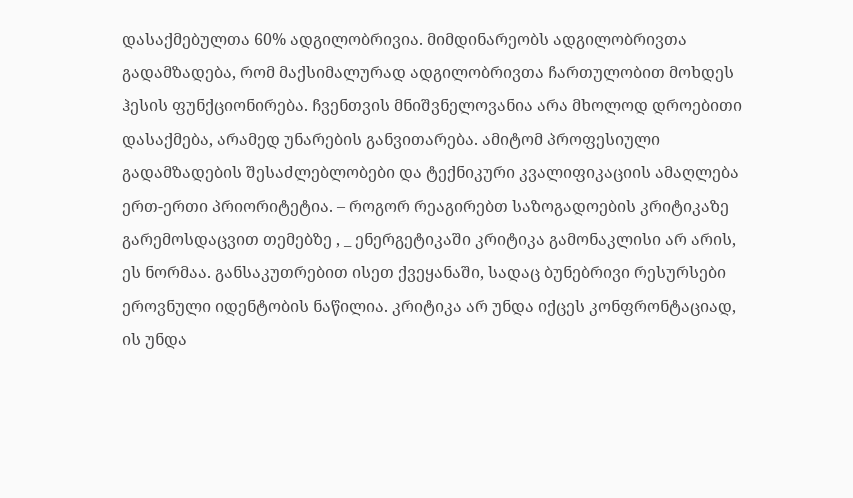დასაქმებულთა 60% ადგილობრივია. მიმდინარეობს ადგილობრივთა გადამზადება, რომ მაქსიმალურად ადგილობრივთა ჩართულობით მოხდეს ჰესის ფუნქციონირება. ჩვენთვის მნიშვნელოვანია არა მხოლოდ დროებითი დასაქმება, არამედ უნარების განვითარება. ამიტომ პროფესიული გადამზადების შესაძლებლობები და ტექნიკური კვალიფიკაციის ამაღლება ერთ-ერთი პრიორიტეტია. – როგორ რეაგირებთ საზოგადოების კრიტიკაზე გარემოსდაცვით თემებზე , _ ენერგეტიკაში კრიტიკა გამონაკლისი არ არის, ეს ნორმაა. განსაკუთრებით ისეთ ქვეყანაში, სადაც ბუნებრივი რესურსები ეროვნული იდენტობის ნაწილია. კრიტიკა არ უნდა იქცეს კონფრონტაციად, ის უნდა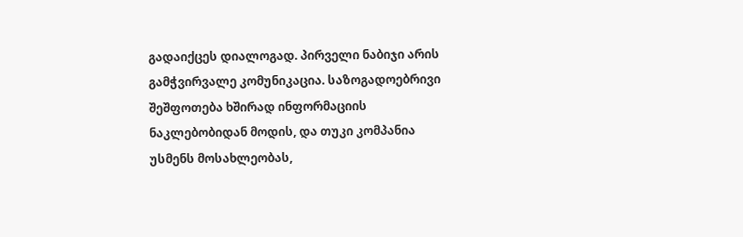გადაიქცეს დიალოგად. პირველი ნაბიჯი არის გამჭვირვალე კომუნიკაცია. საზოგადოებრივი შეშფოთება ხშირად ინფორმაციის ნაკლებობიდან მოდის, და თუკი კომპანია უსმენს მოსახლეობას,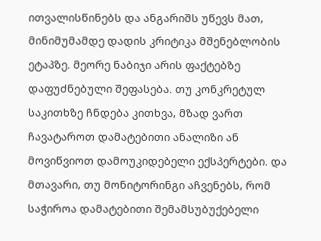ითვალისწინებს და ანგარიშს უწევს მათ, მინიმუმამდე დადის კრიტიკა მშენებლობის ეტაპზე. მეორე ნაბიჯი არის ფაქტებზე დაფუძნებული შეფასება. თუ კონკრეტულ საკითხზე ჩნდება კითხვა, მზად ვართ ჩავატაროთ დამატებითი ანალიზი ან მოვიწვიოთ დამოუკიდებელი ექსპერტები. და მთავარი, თუ მონიტორინგი აჩვენებს, რომ საჭიროა დამატებითი შემამსუბუქებელი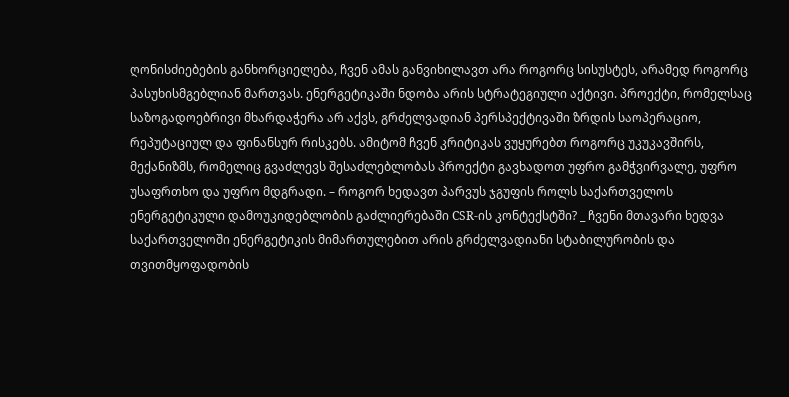ღონისძიებების განხორციელება, ჩვენ ამას განვიხილავთ არა როგორც სისუსტეს, არამედ როგორც პასუხისმგებლიან მართვას. ენერგეტიკაში ნდობა არის სტრატეგიული აქტივი. პროექტი, რომელსაც საზოგადოებრივი მხარდაჭერა არ აქვს, გრძელვადიან პერსპექტივაში ზრდის საოპერაციო, რეპუტაციულ და ფინანსურ რისკებს. ამიტომ ჩვენ კრიტიკას ვუყურებთ როგორც უკუკავშირს, მექანიზმს, რომელიც გვაძლევს შესაძლებლობას პროექტი გავხადოთ უფრო გამჭვირვალე, უფრო უსაფრთხო და უფრო მდგრადი. – როგორ ხედავთ პარვუს ჯგუფის როლს საქართველოს ენერგეტიკული დამოუკიდებლობის გაძლიერებაში CSR-ის კონტექსტში? _ ჩვენი მთავარი ხედვა საქართველოში ენერგეტიკის მიმართულებით არის გრძელვადიანი სტაბილურობის და თვითმყოფადობის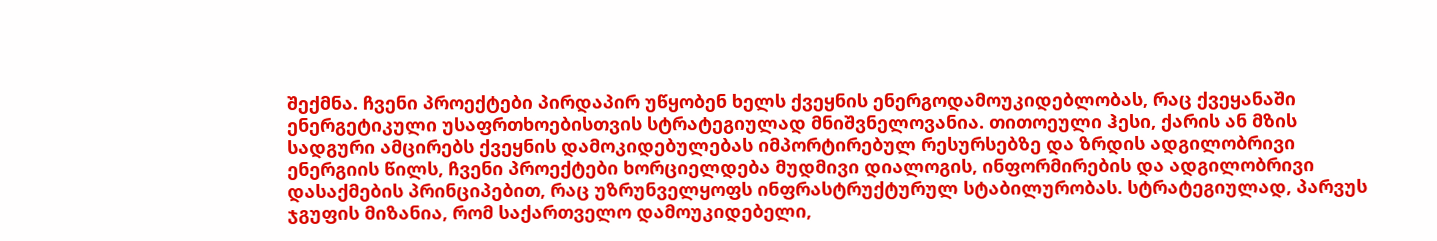შექმნა. ჩვენი პროექტები პირდაპირ უწყობენ ხელს ქვეყნის ენერგოდამოუკიდებლობას, რაც ქვეყანაში ენერგეტიკული უსაფრთხოებისთვის სტრატეგიულად მნიშვნელოვანია. თითოეული ჰესი, ქარის ან მზის სადგური ამცირებს ქვეყნის დამოკიდებულებას იმპორტირებულ რესურსებზე და ზრდის ადგილობრივი ენერგიის წილს, ჩვენი პროექტები ხორციელდება მუდმივი დიალოგის, ინფორმირების და ადგილობრივი დასაქმების პრინციპებით, რაც უზრუნველყოფს ინფრასტრუქტურულ სტაბილურობას. სტრატეგიულად, პარვუს ჯგუფის მიზანია, რომ საქართველო დამოუკიდებელი,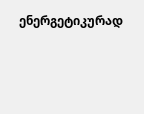ენერგეტიკურად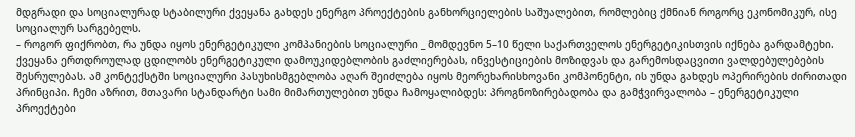მდგრადი და სოციალურად სტაბილური ქვეყანა გახდეს ენერგო პროექტების განხორციელების საშუალებით, რომლებიც ქმნიან როგორც ეკონომიკურ, ისე სოციალურ სარგებელს.
– როგორ ფიქრობთ, რა უნდა იყოს ენერგეტიკული კომპანიების სოციალური _ მომდევნო 5–10 წელი საქართველოს ენერგეტიკისთვის იქნება გარდამტეხი. ქვეყანა ერთდროულად ცდილობს ენერგეტიკული დამოუკიდებლობის გაძლიერებას, ინვესტიციების მოზიდვას და გარემოსდაცვითი ვალდებულებების შესრულებას. ამ კონტექსტში სოციალური პასუხისმგებლობა აღარ შეიძლება იყოს მეორეხარისხოვანი კომპონენტი, ის უნდა გახდეს ოპერირების ძირითადი პრინციპი. ჩემი აზრით, მთავარი სტანდარტი სამი მიმართულებით უნდა ჩამოყალიბდეს: პროგნოზირებადობა და გამჭვირვალობა – ენერგეტიკული პროექტები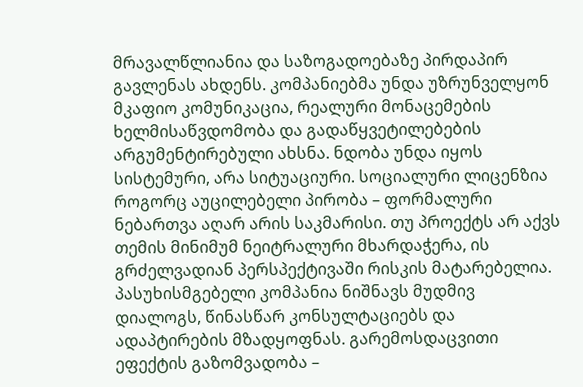მრავალწლიანია და საზოგადოებაზე პირდაპირ გავლენას ახდენს. კომპანიებმა უნდა უზრუნველყონ მკაფიო კომუნიკაცია, რეალური მონაცემების ხელმისაწვდომობა და გადაწყვეტილებების არგუმენტირებული ახსნა. ნდობა უნდა იყოს სისტემური, არა სიტუაციური. სოციალური ლიცენზია როგორც აუცილებელი პირობა – ფორმალური ნებართვა აღარ არის საკმარისი. თუ პროექტს არ აქვს თემის მინიმუმ ნეიტრალური მხარდაჭერა, ის გრძელვადიან პერსპექტივაში რისკის მატარებელია. პასუხისმგებელი კომპანია ნიშნავს მუდმივ დიალოგს, წინასწარ კონსულტაციებს და ადაპტირების მზადყოფნას. გარემოსდაცვითი ეფექტის გაზომვადობა –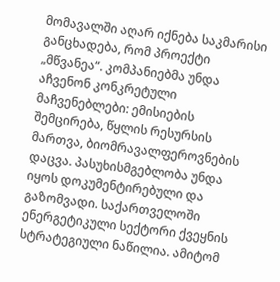მომავალში აღარ იქნება საკმარისი განცხადება, რომ პროექტი „მწვანეა“. კომპანიებმა უნდა აჩვენონ კონკრეტული მაჩვენებლები: ემისიების შემცირება, წყლის რესურსის მართვა, ბიომრავალფეროვნების დაცვა. პასუხისმგებლობა უნდა იყოს დოკუმენტირებული და გაზომვადი. საქართველოში ენერგეტიკული სექტორი ქვეყნის სტრატეგიული ნაწილია. ამიტომ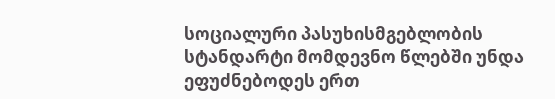სოციალური პასუხისმგებლობის სტანდარტი მომდევნო წლებში უნდა ეფუძნებოდეს ერთ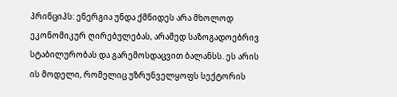პრინციპს: ენერგია უნდა ქმნიდეს არა მხოლოდ ეკონომიკურ ღირებულებას, არამედ საზოგადოებრივ სტაბილურობას და გარემოსდაცვით ბალანსს. ეს არის ის მოდელი, რომელიც უზრუნველყოფს სექტორის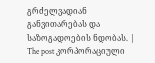გრძელვადიან განვითარებას და საზოგადოების ნდობას. |
The post კორპორაციული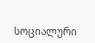სოციალური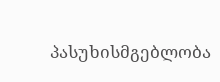პასუხისმგებლობა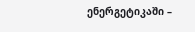ენერგეტიკაში –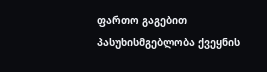ფართო გაგებით პასუხისმგებლობა ქვეყნის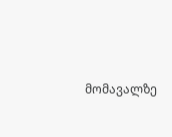მომავალზე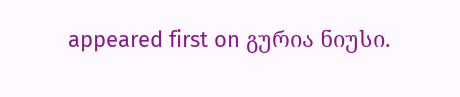appeared first on გურია ნიუსი.